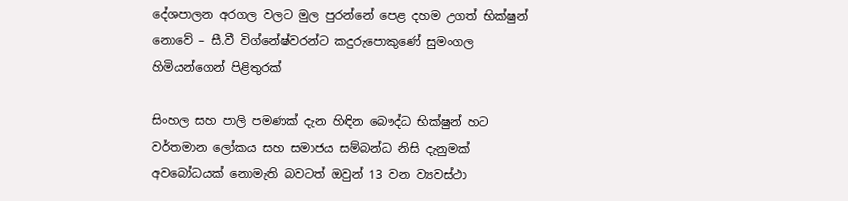දේශපාලන අරගල වලට මුල පුරන්නේ පෙළ දහම උගත් භික්ෂුන් නොවේ – සී.වී විග්නේෂ්වරන්ට කදුරුපොකුණේ සුමංගල හිමියන්ගෙන් පිළිතුරක්

සිංහල සහ පාලි පමණක් දැන හිඳින බෞද්ධ භික්ෂුන් හට වර්තමාන ලෝකය සහ සමාජය සම්බන්ධ නිසි දැනුමක් අවබෝධයක් නොමැති බවටත් ඔවුන් 13 වන ව්‍යවස්ථා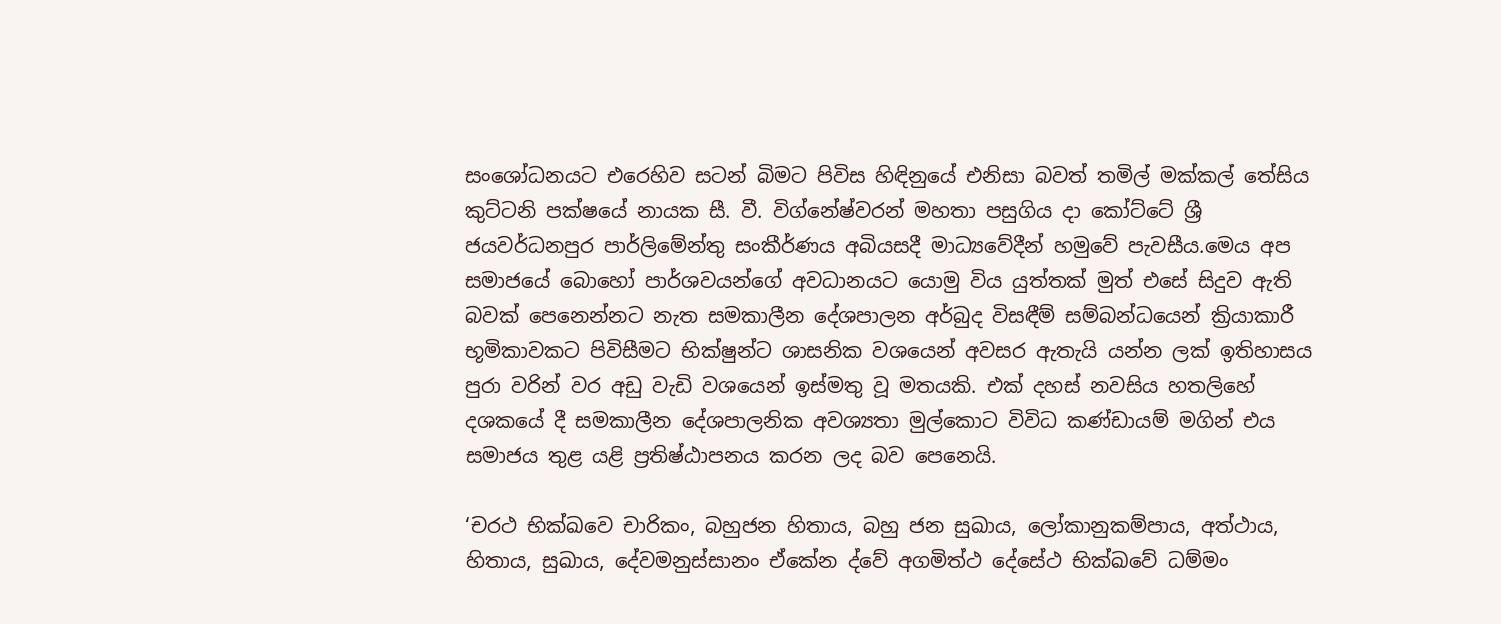සංශෝධනයට එරෙහිව සටන් බිමට පිවිස හිඳිනුයේ එනිසා බවත් තමිල් මක්කල් තේසිය කුට්ටනි පක්ෂයේ නායක සී. වී. විග්නේෂ්වරන් මහතා පසුගිය දා කෝට්ටේ ශ්‍රී ජයවර්ධනපුර පාර්ලිමේන්තු සංකීර්ණය අබියසදී මාධ්‍යවේදීන් හමුවේ පැවසීය.මෙය අප සමාජයේ බොහෝ පාර්ශවයන්ගේ අවධානයට යොමු විය යුත්තක් මුත් එසේ සිදුව ඇති බවක් පෙනෙන්නට නැත සමකාලීන දේශපාලන අර්බුද විසඳීම් සම්බන්ධයෙන් ක්‍රියාකාරී භූමිකාවකට පිවිසීමට භික්ෂුන්ට ශාසනික වශයෙන් අවසර ඇතැයි යන්න ලක් ඉතිහාසය පුරා වරින් වර අඩු වැඩි වශයෙන් ඉස්මතු වූ මතයකි. එක් දහස් නවසිය හතලිහේ දශකයේ දී සමකාලීන දේශපාලනික අවශ්‍යතා මුල්කොට විවිධ කණ්ඩායම් මගින් එය සමාජය තුළ යළි ප්‍රතිෂ්ඨාපනය කරන ලද බව පෙනෙයි.

‘චරථ භික්ඛවෙ චාරිකං, බහුජන හිතාය, බහු ජන සුඛාය, ලෝකානුකම්පාය, අත්ථාය, හිතාය, සුඛාය, දේවමනුස්සානං ඒකේන ද්වේ අගමිත්ථ දේසේථ භික්‍ඛවේ ධම්මං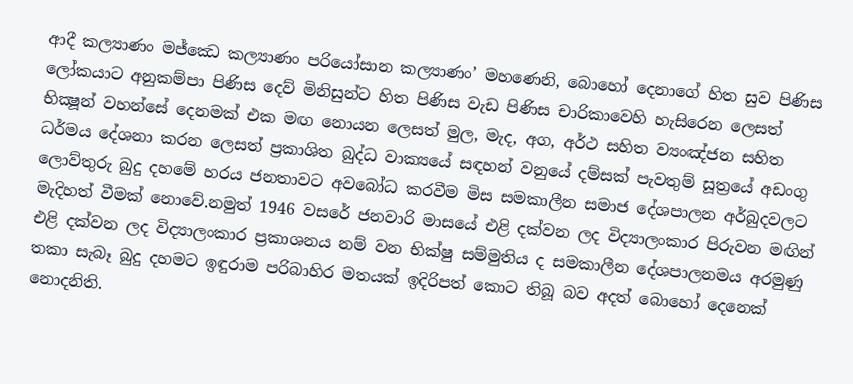ආදී කල්‍යාණං මජ්ඣෙ කල්‍යාණං පරියෝසාන කල්‍යාණං’ මහණෙනි, බොහෝ දෙනාගේ හිත සුව පිණිස ලෝකයාට අනුකම්පා පිණිස දෙව් මිනිසුන්ට හිත පිණිස වැඩ පිණිස චාරිකාවෙහි හැසිරෙන ලෙසත් භික්‍ෂූන් වහන්සේ දෙනමක් එක මඟ නොයන ලෙසත් මුල, මැද, අග, අර්ථ සහිත ව්‍යංඤ්ජන සහිත ධර්මය දේශනා කරන ලෙසත් ප්‍රකාශිත බුද්ධ වාක්‍යයේ සඳහන් වනුයේ දම්සක් පැවතුම් සූත්‍රයේ අඩංගු ලොව්තුරු බුදු දහමේ හරය ජනතාවට අවබෝධ කරවීම මිස සමකාලීන සමාජ දේශපාලන අර්බුදවලට මැදිහත් වීමක් නොවේ.නමුත් 1946 වසරේ ජනවාරි මාසයේ එළි දක්වන ලද විද්‍යාලංකාර පිරුවන මඟින් එළි දක්වන ලද විද්‍යාලංකාර ප්‍රකාශනය නම් වන භික්ෂු සම්මුතිය ද සමකාලීන දේශපාලනමය අරමුණු තකා සැබෑ බුදු දහමට ඉඳුරාම පරිබාහිර මතයක් ඉදිරිපත් කොට තිබූ බව අදත් බොහෝ දෙනෙක් නොදනිති.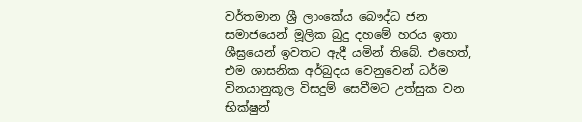වර්තමාන ශ්‍රී ලාංකේය බෞද්ධ ජන සමාජයෙන් මූලික බුදු දහමේ හරය ඉතා ශීඝ්‍රයෙන් ඉවතට ඇදී යමින් තිබේ. එහෙත්, එම ශාසනික අර්බුදය වෙනුවෙන් ධර්ම විනයානුකූල විසදුම් සෙවීමට උත්සුක වන භික්ෂුන්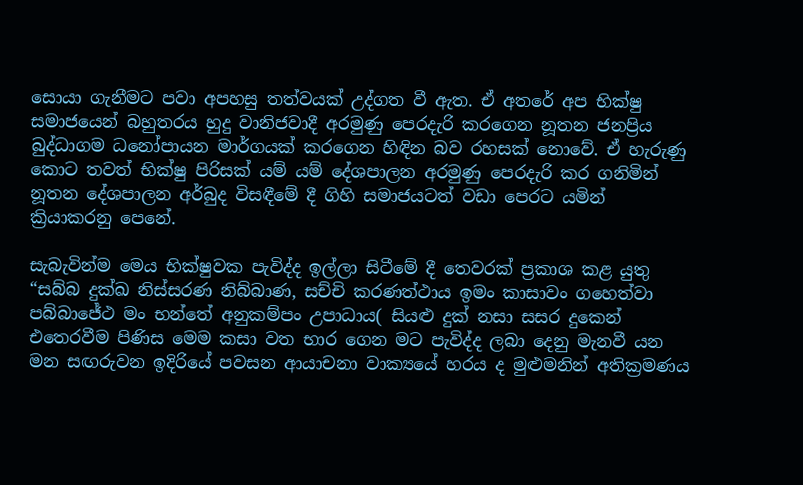සොයා ගැනීමට පවා අපහසු තත්වයක් උද්ගත වී ඇත. ඒ අතරේ අප භික්ෂු සමාජයෙන් බහුතරය හුදු වානිජවාදී අරමුණු පෙරදැරි කරගෙන නූතන ජනප්‍රිය බුද්ධාගම ධනෝපායන මාර්ගයක් කරගෙන හිඳින බව රහසක් නොවේ. ඒ හැරුණු කොට තවත් භික්ෂු පිරිසක් යම් යම් දේශපාලන අරමුණු පෙරදැරි කර ගනිමින් නූතන දේශපාලන අර්බුද විසඳීමේ දී ගිහි සමාජයටත් වඩා පෙරට යමින් ක්‍රියාකරනු පෙනේ.

සැබැවින්ම මෙය භික්ෂුවක පැවිද්ද ඉල්ලා සිටීමේ දී තෙවරක් ප්‍රකාශ කළ යුතු “සබ්බ දුක්ඛ නිස්සරණ නිබ්බාණ, සච්චි කරණත්ථාය ඉමං කාසාවං ගහෙත්වා පබ්බාජේථ මං භන්තේ අනුකම්පං උපාධාය( සියළු දුක් නසා සසර දුකෙන් එතෙරවීම පිණිස මෙම කසා වත භාර ගෙන මට පැවිද්ද ලබා දෙනු මැනවී යන මන සඟරුවන ඉදිරියේ පවසන ආයාචනා වාක්‍යයේ හරය ද මුළුමනින් අතික්‍රමණය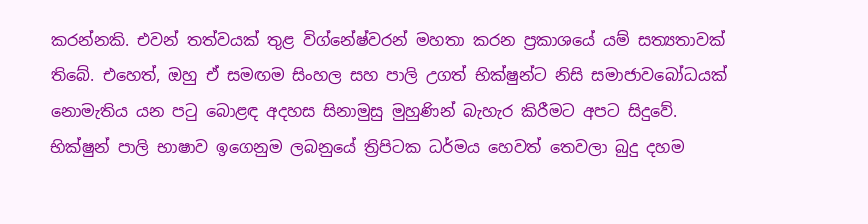කරන්නකි. එවන් තත්වයක් තුළ විග්නේෂ්වරන් මහතා කරන ප්‍රකාශයේ යම් සත්‍යතාවක් තිබේ. එහෙත්, ඔහු ඒ සමඟම සිංහල සහ පාලි උගත් භික්ෂුන්ට නිසි සමාජාවබෝධයක් නොමැතිය යන පටු බොළඳ අදහස සිනාමුසු මුහුණින් බැහැර කිරීමට අපට සිදුවේ. භික්ෂුන් පාලි භාෂාව ඉගෙනුම ලබනුයේ ත්‍රිපිටක ධර්මය හෙවත් තෙවලා බුදු දහම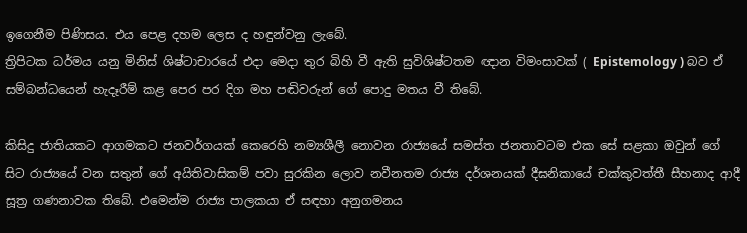ඉගෙනීම පිණිසය. එය පෙළ දහම ලෙස ද හඳුන්වනු ලැබේ.
ත්‍රිපිටක ධර්මය යනු මිනිස් ශිෂ්ටාචාරයේ එදා මෙදා තුර බිහි වී ඇති සුවිශිෂ්ටතම ඥාන විමංසාවක් ( Epistemology ) බව ඒ සම්බන්ධයෙන් හැදෑරීම් කළ පෙර පර දිග මහ පඬිවරුන් ගේ පොදු මතය වී තිබේ.

කිසිදු ජාතියකට ආගමකට ජනවර්ගයක් කෙරෙහි නම්‍යශීලී නොවන රාජ්‍යයේ සමස්ත ජනතාවටම එක සේ සළකා ඔවුන් ගේ සිට රාජ්‍යයේ වන සතුන් ගේ අයිතිවාසිකම් පවා සුරකින ලොව නවීනතම රාජ්‍ය දර්ශනයක් දීඝනිකායේ චක්කුවත්තී සීහනාද ආදී සූත්‍ර ගණනාවක තිබේ. එමෙන්ම රාජ්‍ය පාලකයා ඒ සඳහා අනුගමනය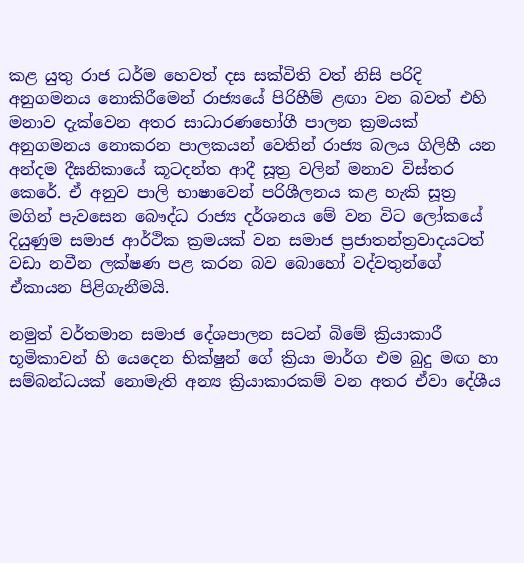කළ යුතු රාජ ධර්ම හෙවත් දස සක්විති වත් නිසි පරිදි අනුගමනය නොකිරීමෙන් රාජ්‍යයේ පිරිහීම් ළඟා වන බවත් එහි මනාව දැක්වෙන අතර සාධාරණභෝගී පාලන ක්‍රමයක් අනුගමනය නොකරන පාලකයන් වෙතින් රාජ්‍ය බලය ගිලිහී යන අන්දම දීඝනිකායේ කූටදන්ත ආදී සූත්‍ර වලින් මනාව විස්තර කෙරේ. ඒ අනුව පාලි භාෂාවෙන් පරිශීලනය කළ හැකි සූත්‍ර මගින් පැවසෙන බෞද්ධ රාජ්‍ය දර්ශනය මේ වන විට ලෝකයේ දියුණුම සමාජ ආර්ථික ක්‍රමයක් වන සමාජ ප්‍රජාතන්ත්‍රවාදයටත් වඩා නවීන ලක්ෂණ පළ කරන බව බොහෝ වද්වතුන්ගේ ඒකායන පිළිගැනීමයි.

නමුත් වර්තමාන සමාජ දේශපාලන සටන් බිමේ ක්‍රියාකාරී භූමිකාවන් හි යෙදෙන භික්ෂුන් ගේ ක්‍රියා මාර්ග එම බුදු මඟ හා සම්බන්ධයක් නොමැති අන්‍ය ක්‍රියාකාරකම් වන අතර ඒවා දේශීය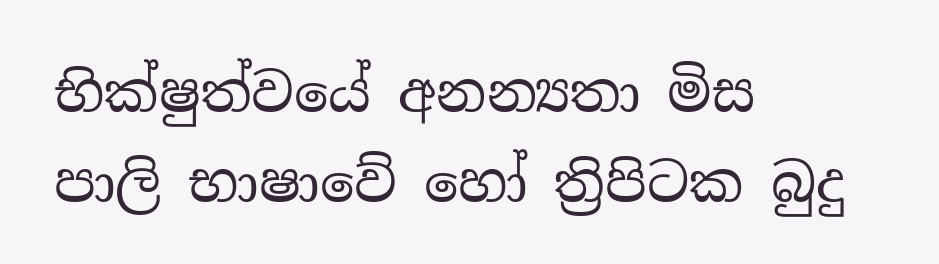භික්ෂුත්වයේ අනන්‍යතා මිස පාලි භාෂාවේ හෝ ත්‍රිපිටක බුදු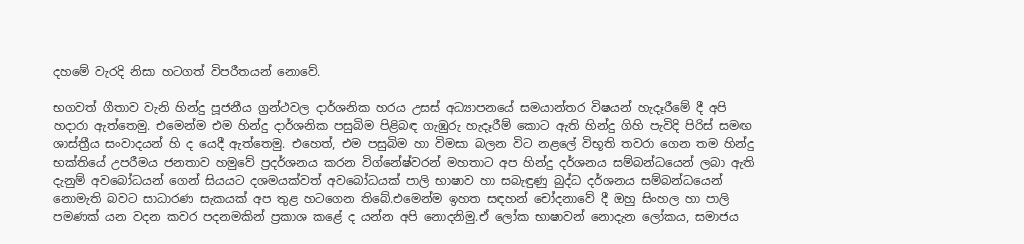දහමේ වැරදි නිසා හටගත් විපරීතයන් නොවේ.

භගවත් ගීතාව වැනි හින්දු පූජනීය ග්‍රන්ථවල දාර්ශනික හරය උසස් අධ්‍යාපනයේ සමයාන්තර විෂයන් හැදෑරීමේ දී අපි හදාරා ඇත්තෙමු. එමෙන්ම එම හින්දු දාර්ශනික පසුබිම පිළිබඳ ගැඹුරු හැදෑරීම් කොට ඇති හින්දු ගිහි පැවිදි පිරිස් සමඟ ශාස්ත්‍රීය සංවාදයන් හි ද යෙදී ඇත්තෙමු. එහෙත්, එම පසුබිම හා විමසා බලන විට නළලේ විභූති තවරා ගෙන තම හින්දු භක්තියේ උපරීමය ජනතාව හමුවේ ප්‍රදර්ශනය කරන විග්නේෂ්වරන් මහතාට අප හින්දු දර්ශනය සම්බන්ධයෙන් ලබා ඇති දැනුම් අවබෝධයන් ගෙන් සියයට දශමයක්වත් අවබෝධයක් පාලි භාෂාව හා සබැඳුණු බුද්ධ දර්ශනය සම්බන්ධයෙන් නොමැති බවට සාධාරණ සැකයක් අප තුළ හටගෙන තිබේ.එමෙන්ම ඉහත සඳහන් චෝදනාවේ දී ඔහු සිංහල හා පාලි පමණක් යන වදන කවර පදනමකින් ප්‍රකාශ කළේ ද යන්න අපි නොදනිමු.ඒ ලෝක භාෂාවන් නොදැන ලෝකය, සමාජය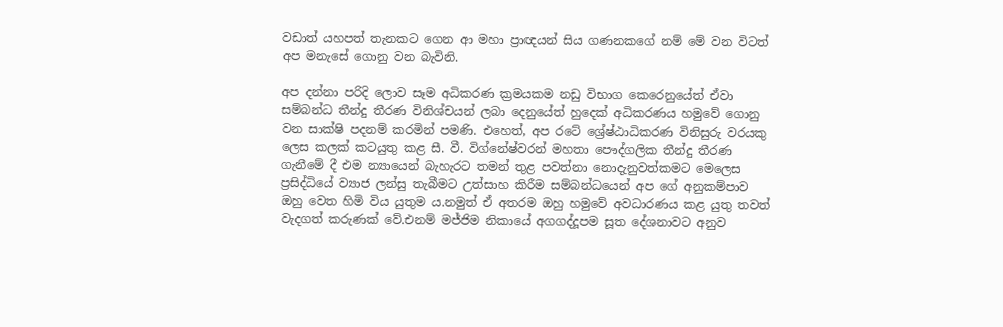වඩාත් යහපත් තැනකට ගෙන ආ මහා ප්‍රාඥයන් සිය ගණනකගේ නම් මේ වන විටත් අප මනැසේ ගොනු වන බැවිනි.

අප දන්නා පරිදි ලොව සෑම අධිකරණ ක්‍රමයකම නඩු විභාග කෙරෙනුයේත් ඒවා සම්බන්ධ තීන්දු තීරණ විනිශ්චයන් ලබා දෙනුයේත් හුදෙක් අධිකරණය හමුවේ ගොනු වන සාක්ෂි පදනම් කරමින් පමණි. එහෙත්, අප රටේ ශ්‍රේෂ්ඨාධිකරණ විනිසුරු වරයකු ලෙස කලක් කටයුතු කළ සී. වී. විග්නේෂ්වරන් මහතා පෞද්ගලික තීන්දු තීරණ ගැනීමේ දී එම න්‍යායෙන් බැහැරට තමන් තුළ පවත්නා නොදැනුවත්කමට මෙලෙස ප්‍රසිද්ධියේ ව්‍යාජ ලන්සු තැබීමට උත්සාහ කිරීම සම්බන්ධයෙන් අප ගේ අනුකම්පාව ඔහු වෙත හිමි විය යුතුම ය.නමුත් ඒ අතරම ඔහු හමුවේ අවධාරණය කළ යුතු තවත් වැදගත් කරුණක් වේ.එනම් මජ්ජිම නිකායේ අගගද්දූපම සූත දේශනාවට අනුව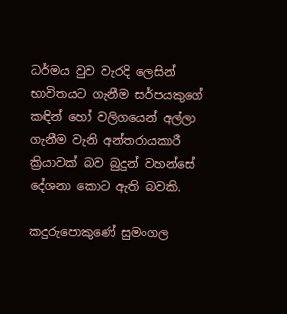ධර්මය වුව වැරදි ලෙසින් භාවිතයට ගැනීම සර්පයකුගේ කඳින් හෝ වලිගයෙන් අල්ලා ගැනීම වැනි අන්තරායකාරී ක්‍රියාවක් බව බුදුන් වහන්සේ දේශනා කොට ඇති බවකි.

කදුරුපොකුණේ සුමංගල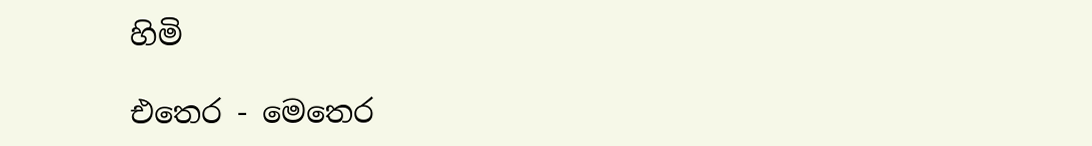හිමි

එතෙර - මෙතෙර